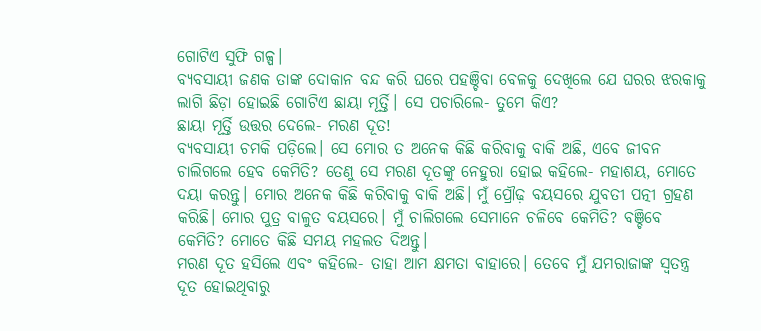ଗୋଟିଏ ସୁଫି ଗଳ୍ପ।
ବ୍ୟବସାୟୀ ଜଣକ ତାଙ୍କ ଦୋକାନ ବନ୍ଦ କରି ଘରେ ପହଞ୍ଚିବା ବେଳକୁ ଦେଖିଲେ ଯେ ଘରର ଝରକାକୁ ଲାଗି ଛିଡ଼ା ହୋଇଛି ଗୋଟିଏ ଛାୟା ମୂର୍ତ୍ତି। ସେ ପଚାରିଲେ- ତୁମେ କିଏ?
ଛାୟା ମୂର୍ତ୍ତି ଉତ୍ତର ଦେଲେ- ମରଣ ଦୂତ!
ବ୍ୟବସାୟୀ ଚମକି ପଡ଼ିଲେ। ସେ ମୋର ତ ଅନେକ କିଛି କରିବାକୁ ବାକି ଅଛି, ଏବେ ଜୀବନ ଚାଲିଗଲେ ହେବ କେମିତି? ତେଣୁ ସେ ମରଣ ଦୂତଙ୍କୁ ନେହୁରା ହୋଇ କହିଲେ- ମହାଶୟ, ମୋତେ ଦୟା କରନ୍ତୁ। ମୋର ଅନେକ କିଛି କରିବାକୁ ବାକି ଅଛି। ମୁଁ ପ୍ରୌଢ଼ ବୟସରେ ଯୁବତୀ ପତ୍ନୀ ଗ୍ରହଣ କରିଛି। ମୋର ପୁତ୍ର ବାଳୁତ ବୟସରେ। ମୁଁ ଚାଲିଗଲେ ସେମାନେ ଚଳିବେ କେମିତି? ବଞ୍ଚିବେ କେମିତି? ମୋତେ କିଛି ସମୟ ମହଲତ ଦିଅନ୍ତୁ।
ମରଣ ଦୂତ ହସିଲେ ଏବଂ କହିଲେ- ତାହା ଆମ କ୍ଷମତା ବାହାରେ। ତେବେ ମୁଁ ଯମରାଜାଙ୍କ ସ୍ବତନ୍ତ୍ର ଦୂତ ହୋଇଥିବାରୁ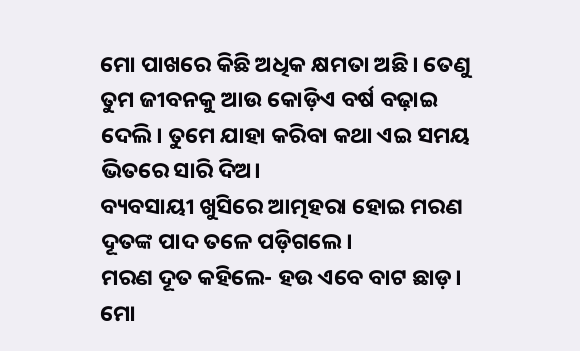ମୋ ପାଖରେ କିଛି ଅଧିକ କ୍ଷମତା ଅଛି। ତେଣୁ ତୁମ ଜୀବନକୁ ଆଉ କୋଡ଼ିଏ ବର୍ଷ ବଢ଼ାଇ ଦେଲି। ତୁମେ ଯାହା କରିବା କଥା ଏଇ ସମୟ ଭିତରେ ସାରି ଦିଅ।
ବ୍ୟବସାୟୀ ଖୁସିରେ ଆତ୍ମହରା ହୋଇ ମରଣ ଦୂତଙ୍କ ପାଦ ତଳେ ପଡ଼ିଗଲେ।
ମରଣ ଦୂତ କହିଲେ- ହଉ ଏବେ ବାଟ ଛାଡ଼। ମୋ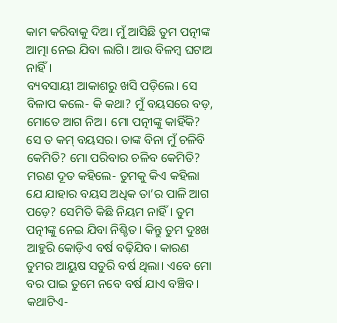କାମ କରିବାକୁ ଦିଅ। ମୁଁ ଆସିଛି ତୁମ ପତ୍ନୀଙ୍କ ଆତ୍ମା ନେଇ ଯିବା ଲାଗି। ଆଉ ବିଳମ୍ବ ଘଟାଅ ନାହିଁ।
ବ୍ୟବସାୟୀ ଆକାଶରୁ ଖସି ପଡ଼ିଲେ। ସେ ବିଳାପ କଲେ- କି କଥା? ମୁଁ ବୟସରେ ବଡ଼, ମୋତେ ଆଗ ନିଅ। ମୋ ପତ୍ନୀଙ୍କୁ କାହିଁକି? ସେ ତ କମ୍ ବୟସର। ତାଙ୍କ ବିନା ମୁଁ ଚଳିବି କେମିତି? ମୋ ପରିବାର ଚଳିବ କେମିତି?
ମରଣ ଦୂତ କହିଲେ- ତୁମକୁ କିଏ କହିଲା ଯେ ଯାହାର ବୟସ ଅଧିକ ତା’ର ପାଳି ଆଗ ପଡ଼େ? ସେମିତି କିଛି ନିୟମ ନାହିଁ। ତୁମ ପତ୍ନୀଙ୍କୁ ନେଇ ଯିବା ନିଶ୍ଚିତ। କିନ୍ତୁ ତୁମ ଦୁଃଖ ଆହୁରି କୋଡ଼ିଏ ବର୍ଷ ବଢ଼ିଯିବ। କାରଣ ତୁମର ଆୟୁଷ ସତୁରି ବର୍ଷ ଥିଲା। ଏବେ ମୋ ବର ପାଇ ତୁମେ ନବେ ବର୍ଷ ଯାଏ ବଞ୍ଚିବ।
କଥାଟିଏ-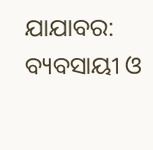ଯାଯାବର: ବ୍ୟବସାୟୀ ଓ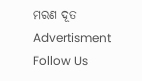ମରଣ ଦୂତ
Advertisment
Follow Us